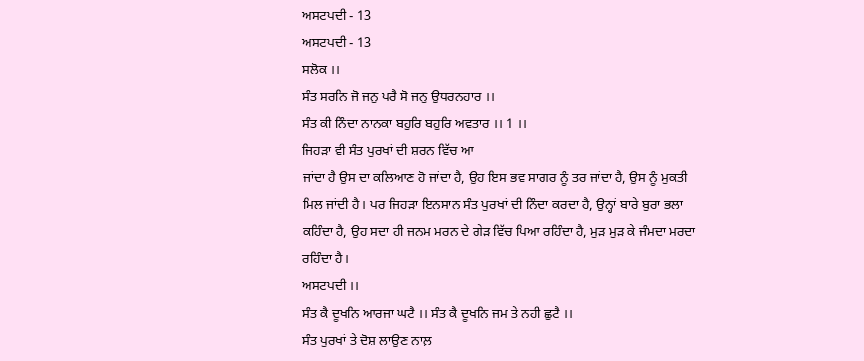ਅਸਟਪਦੀ - 13
ਅਸਟਪਦੀ - 13
ਸਲੋਕ ।।
ਸੰਤ ਸਰਨਿ ਜੋ ਜਨੁ ਪਰੈ ਸੋ ਜਨੁ ਉਧਰਨਹਾਰ ।।
ਸੰਤ ਕੀ ਨਿੰਦਾ ਨਾਨਕਾ ਬਹੁਰਿ ਬਹੁਰਿ ਅਵਤਾਰ ।। 1 ।।
ਜਿਹੜਾ ਵੀ ਸੰਤ ਪੁਰਖਾਂ ਦੀ ਸ਼ਰਨ ਵਿੱਚ ਆ
ਜਾਂਦਾ ਹੈ ਉਸ ਦਾ ਕਲਿਆਣ ਹੋ ਜਾਂਦਾ ਹੈ, ਉਹ ਇਸ ਭਵ ਸਾਗਰ ਨੂੰ ਤਰ ਜਾਂਦਾ ਹੈ, ਉਸ ਨੂੰ ਮੁਕਤੀ
ਮਿਲ ਜਾਂਦੀ ਹੈ। ਪਰ ਜਿਹੜਾ ਇਨਸਾਨ ਸੰਤ ਪੁਰਖਾਂ ਦੀ ਨਿੰਦਾ ਕਰਦਾ ਹੈ, ਉਨ੍ਹਾਂ ਬਾਰੇ ਬੁਰਾ ਭਲਾ
ਕਹਿੰਦਾ ਹੈ, ਉਹ ਸਦਾ ਹੀ ਜਨਮ ਮਰਨ ਦੇ ਗੇੜ ਵਿੱਚ ਪਿਆ ਰਹਿੰਦਾ ਹੈ, ਮੁੜ ਮੁੜ ਕੇ ਜੰਮਦਾ ਮਰਦਾ
ਰਹਿੰਦਾ ਹੈ।
ਅਸਟਪਦੀ ।।
ਸੰਤ ਕੈ ਦੂਖਨਿ ਆਰਜਾ ਘਟੈ ।। ਸੰਤ ਕੈ ਦੂਖਨਿ ਜਮ ਤੇ ਨਹੀ ਛੁਟੈ ।।
ਸੰਤ ਪੁਰਖਾਂ ਤੇ ਦੋਸ਼ ਲਾਉਣ ਨਾਲ਼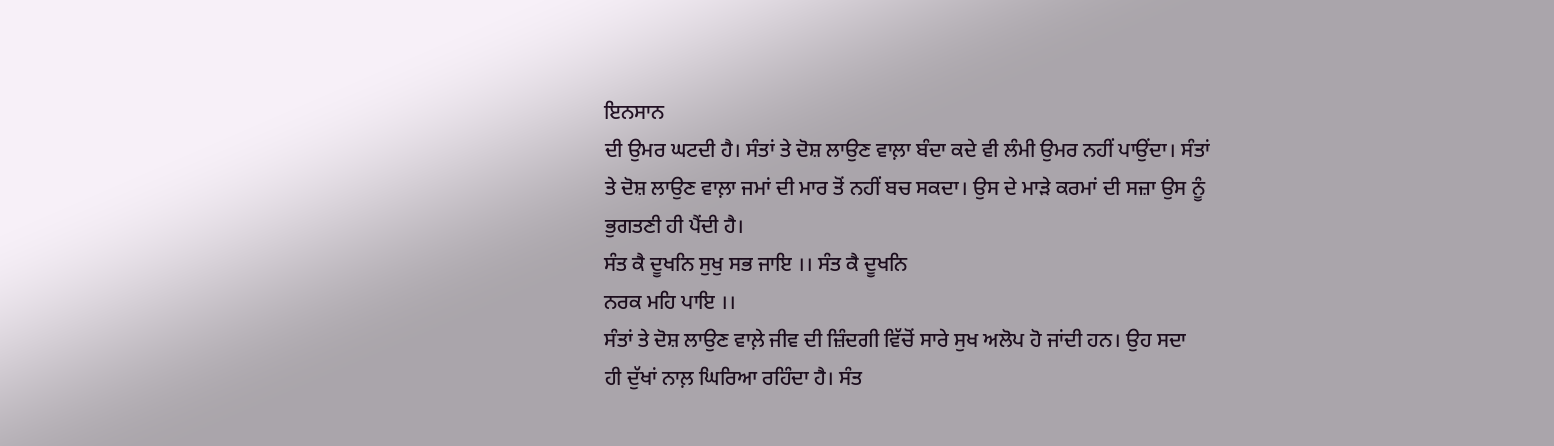ਇਨਸਾਨ
ਦੀ ਉਮਰ ਘਟਦੀ ਹੈ। ਸੰਤਾਂ ਤੇ ਦੋਸ਼ ਲਾਉਣ ਵਾਲ਼ਾ ਬੰਦਾ ਕਦੇ ਵੀ ਲੰਮੀ ਉਮਰ ਨਹੀਂ ਪਾਉਂਦਾ। ਸੰਤਾਂ
ਤੇ ਦੋਸ਼ ਲਾਉਣ ਵਾਲ਼ਾ ਜਮਾਂ ਦੀ ਮਾਰ ਤੋਂ ਨਹੀਂ ਬਚ ਸਕਦਾ। ਉਸ ਦੇ ਮਾੜੇ ਕਰਮਾਂ ਦੀ ਸਜ਼ਾ ਉਸ ਨੂੰ
ਭੁਗਤਣੀ ਹੀ ਪੈਂਦੀ ਹੈ।
ਸੰਤ ਕੈ ਦੂਖਨਿ ਸੁਖੁ ਸਭ ਜਾਇ ।। ਸੰਤ ਕੈ ਦੂਖਨਿ
ਨਰਕ ਮਹਿ ਪਾਇ ।।
ਸੰਤਾਂ ਤੇ ਦੋਸ਼ ਲਾਉਣ ਵਾਲ਼ੇ ਜੀਵ ਦੀ ਜ਼ਿੰਦਗੀ ਵਿੱਚੋਂ ਸਾਰੇ ਸੁਖ ਅਲੋਪ ਹੋ ਜਾਂਦੀ ਹਨ। ਉਹ ਸਦਾ
ਹੀ ਦੁੱਖਾਂ ਨਾਲ਼ ਘਿਰਿਆ ਰਹਿੰਦਾ ਹੈ। ਸੰਤ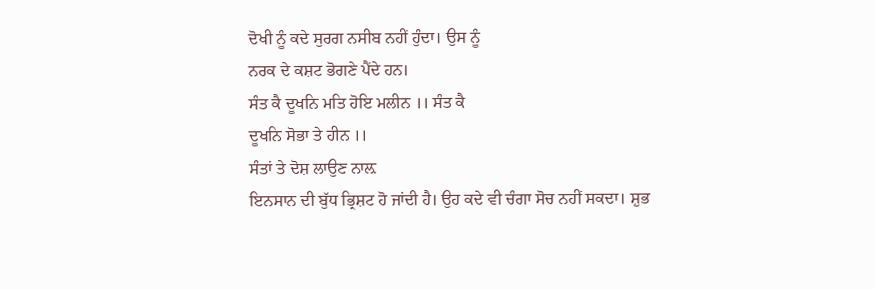ਦੋਖੀ ਨੂੰ ਕਦੇ ਸੁਰਗ ਨਸੀਬ ਨਹੀਂ ਹੁੰਦਾ। ਉਸ ਨੂੰ
ਨਰਕ ਦੇ ਕਸ਼ਟ ਭੋਗਣੇ ਪੈਂਦੇ ਹਨ।
ਸੰਤ ਕੈ ਦੂਖਨਿ ਮਤਿ ਹੋਇ ਮਲੀਨ ।। ਸੰਤ ਕੈ
ਦੂਖਨਿ ਸੋਭਾ ਤੇ ਹੀਨ ।।
ਸੰਤਾਂ ਤੇ ਦੋਸ਼ ਲਾਉਣ ਨਾਲ਼
ਇਨਸਾਨ ਦੀ ਬੁੱਧ ਭ੍ਰਿਸ਼ਟ ਹੋ ਜਾਂਦੀ ਹੈ। ਉਹ ਕਦੇ ਵੀ ਚੰਗਾ ਸੋਚ ਨਹੀਂ ਸਕਦਾ। ਸ਼ੁਭ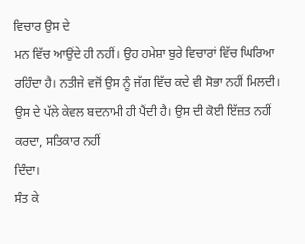ਵਿਚਾਰ ਉਸ ਦੇ
ਮਨ ਵਿੱਚ ਆਉਂਦੇ ਹੀ ਨਹੀਂ। ਉਹ ਹਮੇਸ਼ਾ ਬੁਰੇ ਵਿਚਾਰਾਂ ਵਿੱਚ ਘਿਰਿਆ ਰਹਿੰਦਾ ਹੈ। ਨਤੀਜੇ ਵਜੋਂ ਉਸ ਨੂੰ ਜੱਗ ਵਿੱਚ ਕਦੇ ਵੀ ਸੋਭਾ ਨਹੀਂ ਮਿਲਦੀ।
ਉਸ ਦੇ ਪੱਲੇ ਕੇਵਲ ਬਦਨਾਮੀ ਹੀ ਪੈਂਦੀ ਹੈ। ਉਸ ਦੀ ਕੋਈ ਇੱਜ਼ਤ ਨਹੀਂ ਕਰਦਾ, ਸਤਿਕਾਰ ਨਹੀਂ
ਦਿੰਦਾ।
ਸੰਤ ਕੇ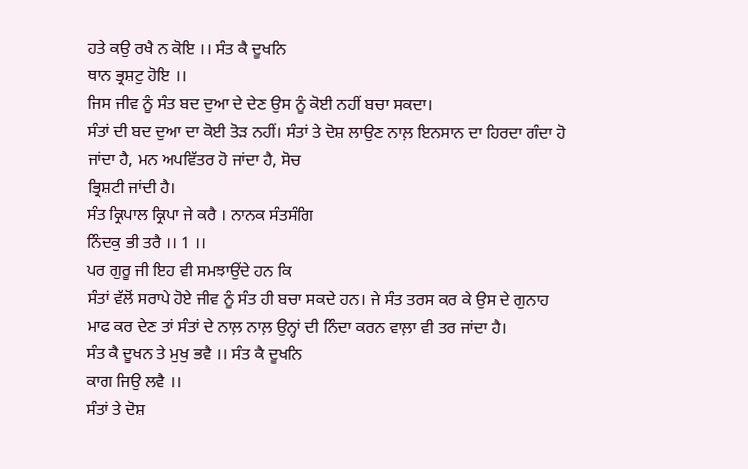ਹਤੇ ਕਉ ਰਖੈ ਨ ਕੋਇ ।। ਸੰਤ ਕੈ ਦੂਖਨਿ
ਥਾਨ ਭ੍ਰਸ਼ਟੁ ਹੋਇ ।।
ਜਿਸ ਜੀਵ ਨੂੰ ਸੰਤ ਬਦ ਦੁਆ ਦੇ ਦੇਣ ਉਸ ਨੂੰ ਕੋਈ ਨਹੀਂ ਬਚਾ ਸਕਦਾ।
ਸੰਤਾਂ ਦੀ ਬਦ ਦੁਆ ਦਾ ਕੋਈ ਤੋੜ ਨਹੀਂ। ਸੰਤਾਂ ਤੇ ਦੋਸ਼ ਲਾਉਣ ਨਾਲ਼ ਇਨਸਾਨ ਦਾ ਹਿਰਦਾ ਗੰਦਾ ਹੋ ਜਾਂਦਾ ਹੈ, ਮਨ ਅਪਵਿੱਤਰ ਹੋ ਜਾਂਦਾ ਹੈ, ਸੋਚ
ਭ੍ਰਿਸ਼ਟੀ ਜਾਂਦੀ ਹੈ।
ਸੰਤ ਕ੍ਰਿਪਾਲ ਕ੍ਰਿਪਾ ਜੇ ਕਰੈ । ਨਾਨਕ ਸੰਤਸੰਗਿ
ਨਿੰਦਕੁ ਭੀ ਤਰੈ ।। 1 ।।
ਪਰ ਗੁਰੂ ਜੀ ਇਹ ਵੀ ਸਮਝਾਉਂਦੇ ਹਨ ਕਿ
ਸੰਤਾਂ ਵੱਲੋਂ ਸਰਾਪੇ ਹੋਏ ਜੀਵ ਨੂੰ ਸੰਤ ਹੀ ਬਚਾ ਸਕਦੇ ਹਨ। ਜੇ ਸੰਤ ਤਰਸ ਕਰ ਕੇ ਉਸ ਦੇ ਗੁਨਾਹ
ਮਾਫ ਕਰ ਦੇਣ ਤਾਂ ਸੰਤਾਂ ਦੇ ਨਾਲ਼ ਨਾਲ਼ ਉਨ੍ਹਾਂ ਦੀ ਨਿੰਦਾ ਕਰਨ ਵਾਲ਼ਾ ਵੀ ਤਰ ਜਾਂਦਾ ਹੈ।
ਸੰਤ ਕੈ ਦੂਖਨ ਤੇ ਮੁਖੁ ਭਵੈ ।। ਸੰਤ ਕੈ ਦੂਖਨਿ
ਕਾਗ ਜਿਉ ਲਵੈ ।।
ਸੰਤਾਂ ਤੇ ਦੋਸ਼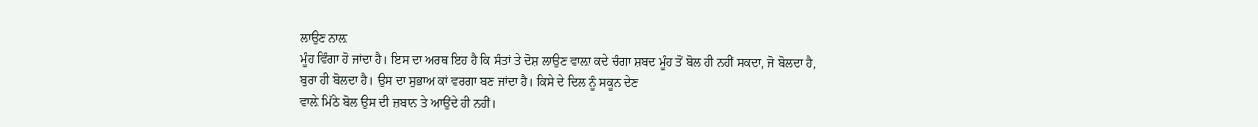ਲਾਉਣ ਨਾਲ਼
ਮੂੰਹ ਵਿੰਗਾ ਹੋ ਜਾਂਦਾ ਹੈ। ਇਸ ਦਾ ਅਰਥ ਇਹ ਹੈ ਕਿ ਸੰਤਾਂ ਤੇ ਦੋਸ਼ ਲਾਉਣ ਵਾਲ਼ਾ ਕਦੇ ਚੰਗਾ ਸ਼ਬਦ ਮੂੰਹ ਤੋਂ ਬੋਲ ਹੀ ਨਹੀਂ ਸਕਦਾ, ਜੋ ਬੋਲਦਾ ਹੈ,
ਬੁਰਾ ਹੀ ਬੋਲਦਾ ਹੈ। ਉਸ ਦਾ ਸੁਭਾਅ ਕਾਂ ਵਰਗਾ ਬਣ ਜਾਂਦਾ ਹੈ। ਕਿਸੇ ਦੇ ਦਿਲ ਨੂੰ ਸਕੂਨ ਦੇਣ
ਵਾਲ਼ੇ ਮਿੱਠੇ ਬੋਲ ਉਸ ਦੀ ਜ਼ਬਾਨ ਤੇ ਆਉਂਦੇ ਹੀ ਨਹੀਂ।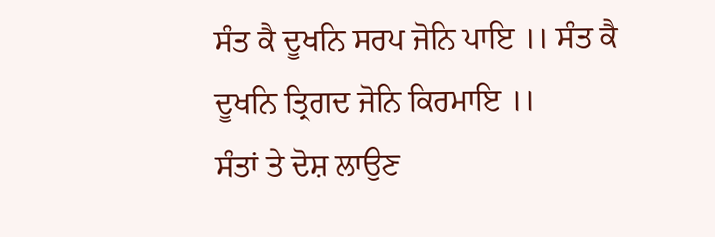ਸੰਤ ਕੈ ਦੂਖਨਿ ਸਰਪ ਜੋਨਿ ਪਾਇ ।। ਸੰਤ ਕੈ
ਦੂਖਨਿ ਤ੍ਰਿਗਦ ਜੋਨਿ ਕਿਰਮਾਇ ।।
ਸੰਤਾਂ ਤੇ ਦੋਸ਼ ਲਾਉਣ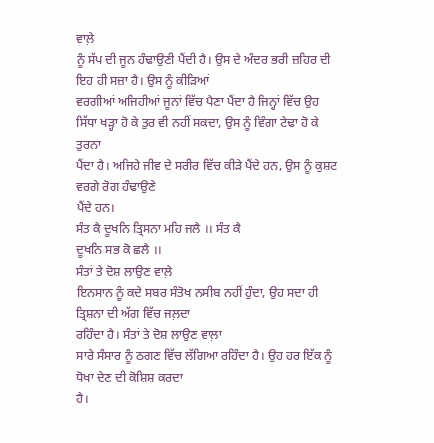ਵਾਲ਼ੇ
ਨੂੰ ਸੱਪ ਦੀ ਜੂਨ ਹੰਢਾਉਣੀ ਪੈਂਦੀ ਹੈ। ਉਸ ਦੇ ਅੰਦਰ ਭਰੀ ਜ਼ਹਿਰ ਦੀ ਇਹ ਹੀ ਸਜ਼ਾ ਹੈ। ਉਸ ਨੂੰ ਕੀੜਿਆਂ
ਵਰਗੀਆਂ ਅਜਿਹੀਆਂ ਜੂਨਾਂ ਵਿੱਚ ਪੈਣਾ ਪੈਂਦਾ ਹੈ ਜਿਨ੍ਹਾਂ ਵਿੱਚ ਉਹ ਸਿੱਧਾ ਖੜ੍ਹਾ ਹੋ ਕੇ ਤੁਰ ਵੀ ਨਹੀਂ ਸਕਦਾ, ਉਸ ਨੂੰ ਵਿੰਗਾ ਟੇਢਾ ਹੋ ਕੇ ਤੁਰਨਾ
ਪੈਂਦਾ ਹੈ। ਅਜਿਹੇ ਜੀਵ ਦੇ ਸਰੀਰ ਵਿੱਚ ਕੀੜੇ ਪੈਂਦੇ ਹਨ, ਉਸ ਨੂੰ ਕੁਸ਼ਟ ਵਰਗੇ ਰੋਗ ਹੰਢਾਉਣੇ
ਪੈਂਦੇ ਹਨ।
ਸੰਤ ਕੈ ਦੂਖਨਿ ਤ੍ਰਿਸਨਾ ਮਹਿ ਜਲੈ ।। ਸੰਤ ਕੈ
ਦੂਖਨਿ ਸਭ ਕੋ ਛਲੈ ।।
ਸੰਤਾਂ ਤੇ ਦੋਸ਼ ਲਾਉਣ ਵਾਲ਼ੇ
ਇਨਸਾਨ ਨੂੰ ਕਦੇ ਸਬਰ ਸੰਤੋਖ ਨਸੀਬ ਨਹੀਂ ਹੁੰਦਾ, ਉਹ ਸਦਾ ਹੀ ਤ੍ਰਿਸ਼ਨਾ ਦੀ ਅੱਗ ਵਿੱਚ ਜਲ਼ਦਾ
ਰਹਿੰਦਾ ਹੈ। ਸੰਤਾਂ ਤੇ ਦੋਸ਼ ਲਾਉਣ ਵਾਲ਼ਾ
ਸਾਰੇ ਸੰਸਾਰ ਨੂੰ ਠਗਣ ਵਿੱਚ ਲੱਗਿਆ ਰਹਿੰਦਾ ਹੈ। ਉਹ ਹਰ ਇੱਕ ਨੂੰ ਧੋਖਾ ਦੇਣ ਦੀ ਕੋਸ਼ਿਸ਼ ਕਰਦਾ
ਹੈ।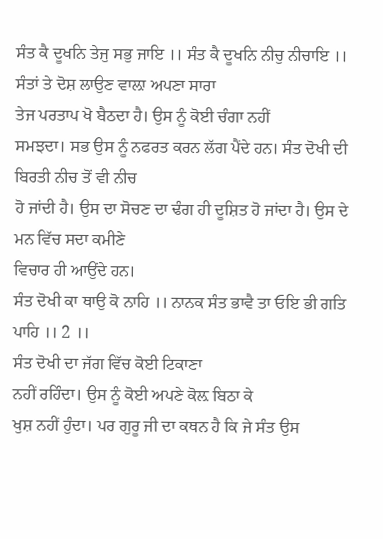ਸੰਤ ਕੈ ਦੂਖਨਿ ਤੇਜੁ ਸਭੁ ਜਾਇ ।। ਸੰਤ ਕੈ ਦੂਖਨਿ ਨੀਚੁ ਨੀਚਾਇ ।।
ਸੰਤਾਂ ਤੇ ਦੋਸ਼ ਲਾਉਣ ਵਾਲ਼ਾ ਅਪਣਾ ਸਾਰਾ
ਤੇਜ ਪਰਤਾਪ ਖੋ ਬੈਠਦਾ ਹੈ। ਉਸ ਨੂੰ ਕੋਈ ਚੰਗਾ ਨਹੀਂ
ਸਮਝਦਾ। ਸਭ ਉਸ ਨੂੰ ਨਫਰਤ ਕਰਨ ਲੱਗ ਪੈਂਦੇ ਹਨ। ਸੰਤ ਦੋਖੀ ਦੀ ਬਿਰਤੀ ਨੀਚ ਤੋਂ ਵੀ ਨੀਚ
ਹੋ ਜਾਂਦੀ ਹੈ। ਉਸ ਦਾ ਸੋਚਣ ਦਾ ਢੰਗ ਹੀ ਦੂਸ਼ਿਤ ਹੋ ਜਾਂਦਾ ਹੈ। ਉਸ ਦੇ ਮਨ ਵਿੱਚ ਸਦਾ ਕਮੀਣੇ
ਵਿਚਾਰ ਹੀ ਆਉਂਦੇ ਹਨ।
ਸੰਤ ਦੋਖੀ ਕਾ ਥਾਉ ਕੋ ਨਾਹਿ ।। ਨਾਨਕ ਸੰਤ ਭਾਵੈ ਤਾ ਓਇ ਭੀ ਗਤਿ ਪਾਹਿ ।। 2 ।।
ਸੰਤ ਦੋਖੀ ਦਾ ਜੱਗ ਵਿੱਚ ਕੋਈ ਟਿਕਾਣਾ
ਨਹੀਂ ਰਹਿੰਦਾ। ਉਸ ਨੂੰ ਕੋਈ ਅਪਣੇ ਕੋਲ਼ ਬਿਠਾ ਕੇ
ਖੁਸ਼ ਨਹੀਂ ਹੁੰਦਾ। ਪਰ ਗੁਰੂ ਜੀ ਦਾ ਕਥਨ ਹੈ ਕਿ ਜੇ ਸੰਤ ਉਸ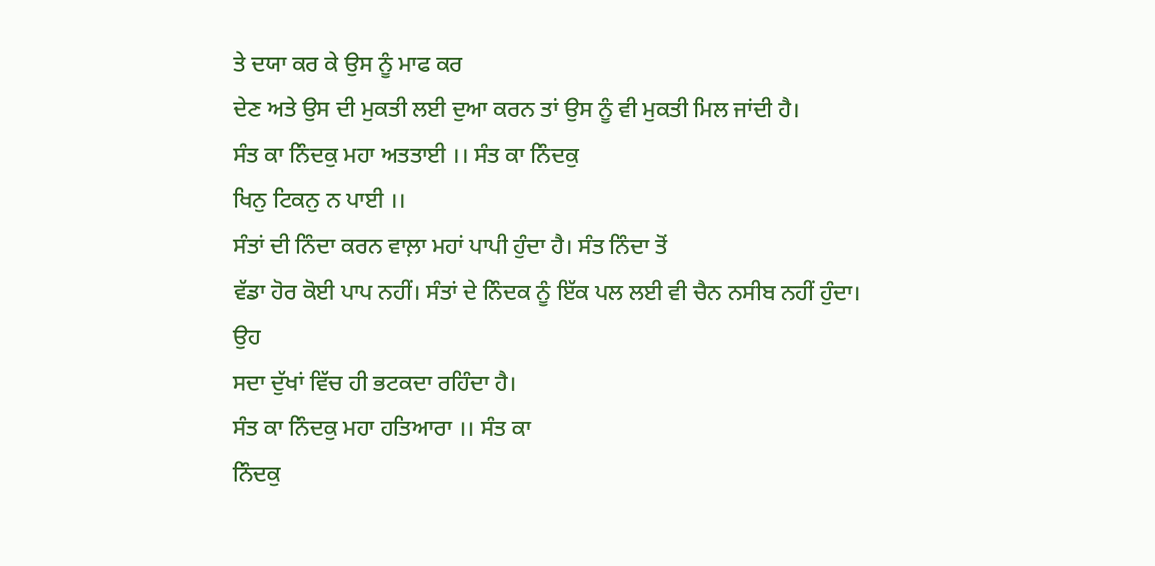ਤੇ ਦਯਾ ਕਰ ਕੇ ਉਸ ਨੂੰ ਮਾਫ ਕਰ
ਦੇਣ ਅਤੇ ਉਸ ਦੀ ਮੁਕਤੀ ਲਈ ਦੁਆ ਕਰਨ ਤਾਂ ਉਸ ਨੂੰ ਵੀ ਮੁਕਤੀ ਮਿਲ ਜਾਂਦੀ ਹੈ।
ਸੰਤ ਕਾ ਨਿੰਦਕੁ ਮਹਾ ਅਤਤਾਈ ।। ਸੰਤ ਕਾ ਨਿੰਦਕੁ
ਖਿਨੁ ਟਿਕਨੁ ਨ ਪਾਈ ।।
ਸੰਤਾਂ ਦੀ ਨਿੰਦਾ ਕਰਨ ਵਾਲ਼ਾ ਮਹਾਂ ਪਾਪੀ ਹੁੰਦਾ ਹੈ। ਸੰਤ ਨਿੰਦਾ ਤੋਂ
ਵੱਡਾ ਹੋਰ ਕੋਈ ਪਾਪ ਨਹੀਂ। ਸੰਤਾਂ ਦੇ ਨਿੰਦਕ ਨੂੰ ਇੱਕ ਪਲ ਲਈ ਵੀ ਚੈਨ ਨਸੀਬ ਨਹੀਂ ਹੁੰਦਾ। ਉਹ
ਸਦਾ ਦੁੱਖਾਂ ਵਿੱਚ ਹੀ ਭਟਕਦਾ ਰਹਿੰਦਾ ਹੈ।
ਸੰਤ ਕਾ ਨਿੰਦਕੁ ਮਹਾ ਹਤਿਆਰਾ ।। ਸੰਤ ਕਾ
ਨਿੰਦਕੁ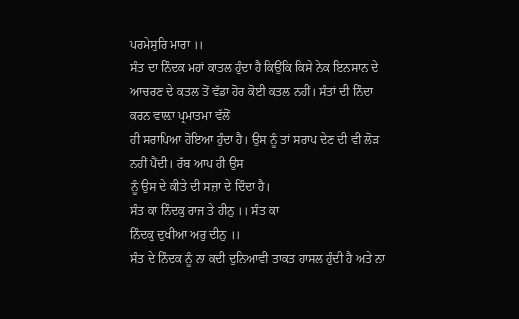ਪਰਮੇਸੁਰਿ ਮਾਰਾ ।।
ਸੰਤ ਦਾ ਨਿੰਦਕ ਮਹਾਂ ਕਾਤਲ ਹੁੰਦਾ ਹੈ ਕਿਉਂਕਿ ਕਿਸੇ ਨੇਕ ਇਨਸਾਨ ਦੇ
ਆਚਰਣ ਦੇ ਕਤਲ ਤੋਂ ਵੱਡਾ ਹੋਰ ਕੋਈ ਕਤਲ ਨਹੀਂ। ਸੰਤਾਂ ਦੀ ਨਿੰਦਾ ਕਰਨ ਵਾਲ਼ਾ ਪ੍ਰਮਾਤਮਾ ਵੱਲੋਂ
ਹੀ ਸਰਾਪਿਆ ਹੋਇਆ ਹੁੰਦਾ ਹੈ। ਉਸ ਨੂੰ ਤਾਂ ਸਰਾਪ ਦੇਣ ਦੀ ਵੀ ਲੋੜ ਨਹੀਂ ਪੈਂਦੀ। ਰੱਬ ਆਪ ਹੀ ਉਸ
ਨੂੰ ਉਸ ਦੇ ਕੀਤੇ ਦੀ ਸਜ਼ਾ ਦੇ ਦਿੰਦਾ ਹੈ।
ਸੰਤ ਕਾ ਨਿੰਦਕੁ ਰਾਜ ਤੇ ਹੀਨੁ ।। ਸੰਤ ਕਾ
ਨਿੰਦਕੁ ਦੁਖੀਆ ਅਰੁ ਦੀਨੁ ।।
ਸੰਤ ਦੇ ਨਿੰਦਕ ਨੂੰ ਨਾ ਕਦੀ ਦੁਨਿਆਵੀ ਤਾਕਤ ਹਾਸਲ ਹੁੰਦੀ ਹੈ ਅਤੇ ਨਾ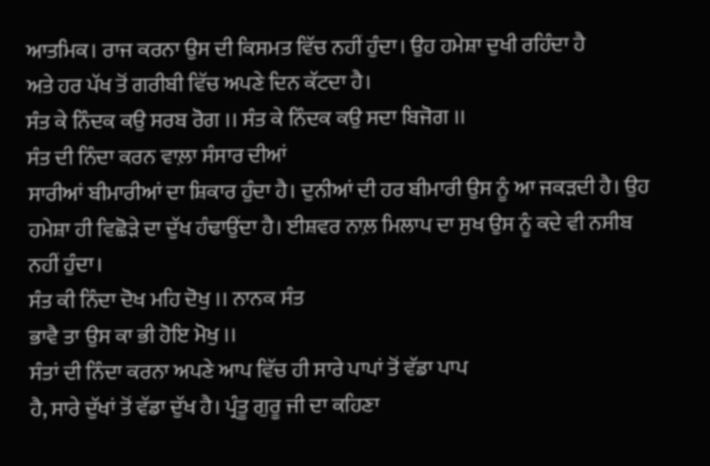ਆਤਮਿਕ। ਰਾਜ ਕਰਨਾ ਉਸ ਦੀ ਕਿਸਮਤ ਵਿੱਚ ਨਹੀਂ ਹੁੰਦਾ। ਉਹ ਹਮੇਸ਼ਾ ਦੁਖੀ ਰਹਿੰਦਾ ਹੈ
ਅਤੇ ਹਰ ਪੱਖ ਤੋਂ ਗਰੀਬੀ ਵਿੱਚ ਅਪਣੇ ਦਿਨ ਕੱਟਦਾ ਹੈ।
ਸੰਤ ਕੇ ਨਿੰਦਕ ਕਉ ਸਰਬ ਰੋਗ ।। ਸੰਤ ਕੇ ਨਿੰਦਕ ਕਉ ਸਦਾ ਬਿਜੋਗ ।।
ਸੰਤ ਦੀ ਨਿੰਦਾ ਕਰਨ ਵਾਲ਼ਾ ਸੰਸਾਰ ਦੀਆਂ
ਸਾਰੀਆਂ ਬੀਮਾਰੀਆਂ ਦਾ ਸ਼ਿਕਾਰ ਹੁੰਦਾ ਹੈ। ਦੁਨੀਆਂ ਦੀ ਹਰ ਬੀਮਾਰੀ ਉਸ ਨੂੰ ਆ ਜਕੜਦੀ ਹੈ। ਉਹ
ਹਮੇਸ਼ਾ ਹੀ ਵਿਛੋੜੇ ਦਾ ਦੁੱਖ ਹੰਢਾਉਂਦਾ ਹੈ। ਈਸ਼ਵਰ ਨਾਲ਼ ਮਿਲਾਪ ਦਾ ਸੁਖ ਉਸ ਨੂੰ ਕਦੇ ਵੀ ਨਸੀਬ
ਨਹੀਂ ਹੁੰਦਾ।
ਸੰਤ ਕੀ ਨਿੰਦਾ ਦੋਖ ਮਹਿ ਦੋਖੁ ।। ਨਾਨਕ ਸੰਤ
ਭਾਵੈ ਤਾ ਉਸ ਕਾ ਭੀ ਹੋਇ ਮੋਖੁ ।।
ਸੰਤਾਂ ਦੀ ਨਿੰਦਾ ਕਰਨਾ ਅਪਣੇ ਆਪ ਵਿੱਚ ਹੀ ਸਾਰੇ ਪਾਪਾਂ ਤੋਂ ਵੱਡਾ ਪਾਪ
ਹੈ, ਸਾਰੇ ਦੁੱਖਾਂ ਤੋਂ ਵੱਡਾ ਦੁੱਖ ਹੈ। ਪ੍ਰੰਤੂ ਗੁਰੂ ਜੀ ਦਾ ਕਹਿਣਾ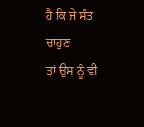ਹੈ ਕਿ ਜੇ ਸੰਤ ਚਾਹੁਣ
ਤਾਂ ਉਸ ਨੂੰ ਵੀ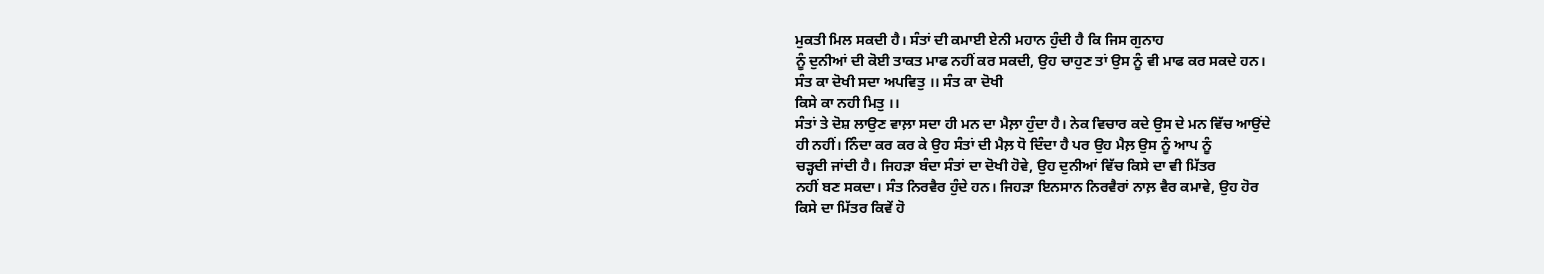ਮੁਕਤੀ ਮਿਲ ਸਕਦੀ ਹੈ। ਸੰਤਾਂ ਦੀ ਕਮਾਈ ਏਨੀ ਮਹਾਨ ਹੁੰਦੀ ਹੈ ਕਿ ਜਿਸ ਗੁਨਾਹ
ਨੂੰ ਦੁਨੀਆਂ ਦੀ ਕੋਈ ਤਾਕਤ ਮਾਫ ਨਹੀਂ ਕਰ ਸਕਦੀ, ਉਹ ਚਾਹੁਣ ਤਾਂ ਉਸ ਨੂੰ ਵੀ ਮਾਫ ਕਰ ਸਕਦੇ ਹਨ।
ਸੰਤ ਕਾ ਦੋਖੀ ਸਦਾ ਅਪਵਿਤੁ ।। ਸੰਤ ਕਾ ਦੋਖੀ
ਕਿਸੇ ਕਾ ਨਹੀ ਮਿਤੁ ।।
ਸੰਤਾਂ ਤੇ ਦੋਸ਼ ਲਾਉਣ ਵਾਲ਼ਾ ਸਦਾ ਹੀ ਮਨ ਦਾ ਮੈਲ਼ਾ ਹੁੰਦਾ ਹੈ। ਨੇਕ ਵਿਚਾਰ ਕਦੇ ਉਸ ਦੇ ਮਨ ਵਿੱਚ ਆਉਂਦੇ
ਹੀ ਨਹੀਂ। ਨਿੰਦਾ ਕਰ ਕਰ ਕੇ ਉਹ ਸੰਤਾਂ ਦੀ ਮੈਲ਼ ਧੋ ਦਿੰਦਾ ਹੈ ਪਰ ਉਹ ਮੈਲ਼ ਉਸ ਨੂੰ ਆਪ ਨੂੰ
ਚੜ੍ਹਦੀ ਜਾਂਦੀ ਹੈ। ਜਿਹੜਾ ਬੰਦਾ ਸੰਤਾਂ ਦਾ ਦੋਖੀ ਹੋਵੇ, ਉਹ ਦੁਨੀਆਂ ਵਿੱਚ ਕਿਸੇ ਦਾ ਵੀ ਮਿੱਤਰ
ਨਹੀਂ ਬਣ ਸਕਦਾ। ਸੰਤ ਨਿਰਵੈਰ ਹੁੰਦੇ ਹਨ। ਜਿਹੜਾ ਇਨਸਾਨ ਨਿਰਵੈਰਾਂ ਨਾਲ਼ ਵੈਰ ਕਮਾਵੇ, ਉਹ ਹੋਰ
ਕਿਸੇ ਦਾ ਮਿੱਤਰ ਕਿਵੇਂ ਹੋ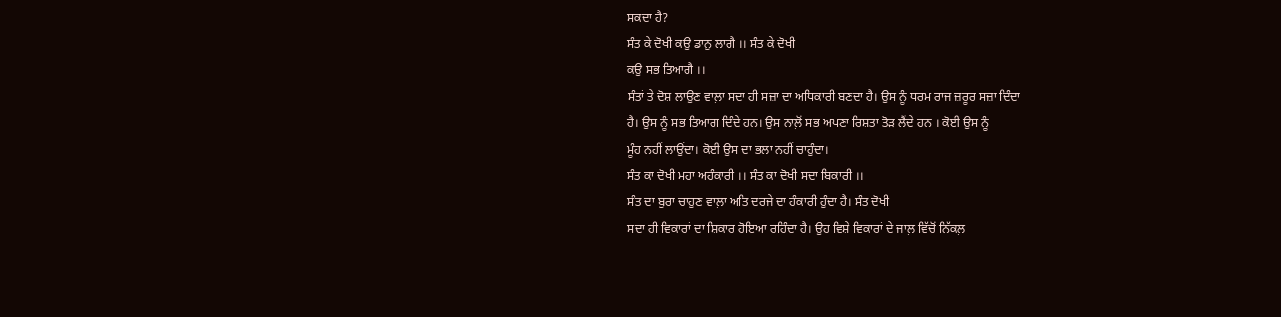ਸਕਦਾ ਹੈ?
ਸੰਤ ਕੇ ਦੋਖੀ ਕਉ ਡਾਨੁ ਲਾਗੈ ।। ਸੰਤ ਕੇ ਦੋਖੀ
ਕਉ ਸਭ ਤਿਆਗੈ ।।
ਸੰਤਾਂ ਤੇ ਦੋਸ਼ ਲਾਉਣ ਵਾਲ਼ਾ ਸਦਾ ਹੀ ਸਜ਼ਾ ਦਾ ਅਧਿਕਾਰੀ ਬਣਦਾ ਹੈ। ਉਸ ਨੂੰ ਧਰਮ ਰਾਜ ਜ਼ਰੂਰ ਸਜ਼ਾ ਦਿੰਦਾ
ਹੈ। ਉਸ ਨੂੰ ਸਭ ਤਿਆਗ ਦਿੰਦੇ ਹਨ। ਉਸ ਨਾਲ਼ੋਂ ਸਭ ਅਪਣਾ ਰਿਸ਼ਤਾ ਤੋੜ ਲੈਂਦੇ ਹਨ । ਕੋਈ ਉਸ ਨੂੰ
ਮੂੰਹ ਨਹੀਂ ਲਾਉਂਦਾ। ਕੋਈ ਉਸ ਦਾ ਭਲਾ ਨਹੀਂ ਚਾਹੁੰਦਾ।
ਸੰਤ ਕਾ ਦੋਖੀ ਮਹਾ ਅਹੰਕਾਰੀ ।। ਸੰਤ ਕਾ ਦੋਖੀ ਸਦਾ ਬਿਕਾਰੀ ।।
ਸੰਤ ਦਾ ਬੁਰਾ ਚਾਹੁਣ ਵਾਲ਼ਾ ਅਤਿ ਦਰਜੇ ਦਾ ਹੰਕਾਰੀ ਹੁੰਦਾ ਹੈ। ਸੰਤ ਦੋਖੀ
ਸਦਾ ਹੀ ਵਿਕਾਰਾਂ ਦਾ ਸ਼ਿਕਾਰ ਹੋਇਆ ਰਹਿੰਦਾ ਹੈ। ਉਹ ਵਿਸ਼ੇ ਵਿਕਾਰਾਂ ਦੇ ਜਾਲ਼ ਵਿੱਚੋਂ ਨਿੱਕਲ਼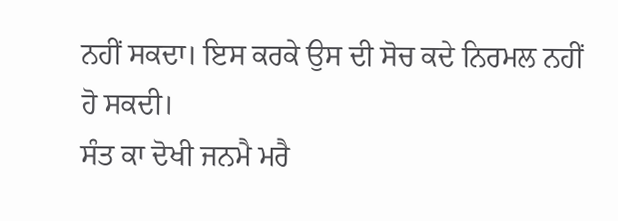ਨਹੀਂ ਸਕਦਾ। ਇਸ ਕਰਕੇ ਉਸ ਦੀ ਸੋਚ ਕਦੇ ਨਿਰਮਲ ਨਹੀਂ ਹੋ ਸਕਦੀ।
ਸੰਤ ਕਾ ਦੋਖੀ ਜਨਮੈ ਮਰੈ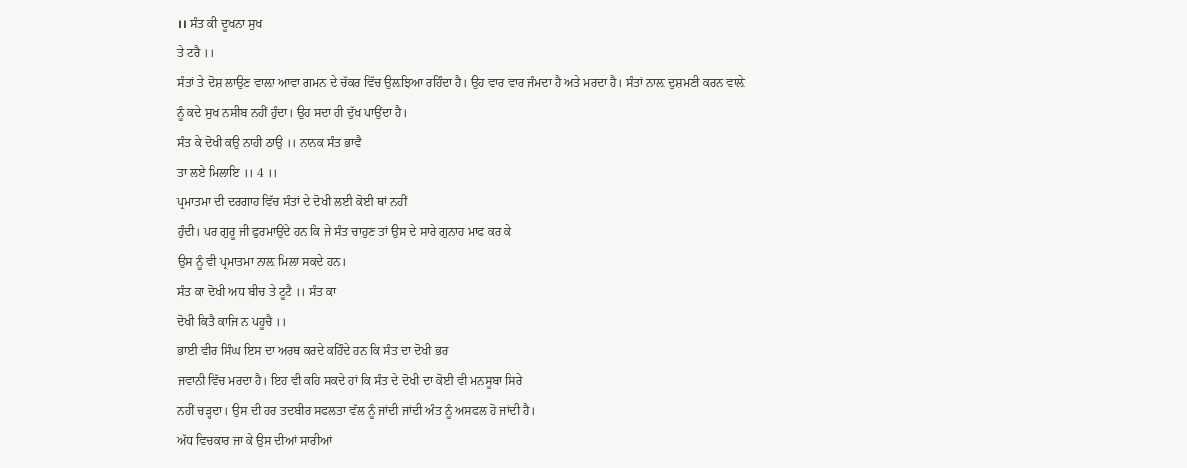।। ਸੰਤ ਕੀ ਦੂਖਨਾ ਸੁਖ
ਤੇ ਟਰੈ ।।
ਸੰਤਾਂ ਤੇ ਦੋਸ਼ ਲਾਉਣ ਵਾਲ਼ਾ ਆਵਾ ਗਮਨ ਦੇ ਚੱਕਰ ਵਿੱਚ ਉਲ਼ਝਿਆ ਰਹਿੰਦਾ ਹੈ। ਉਹ ਵਾਰ ਵਾਰ ਜੰਮਦਾ ਹੈ ਅਤੇ ਮਰਦਾ ਹੈ। ਸੰਤਾਂ ਨਾਲ਼ ਦੁਸ਼ਮਣੀ ਕਰਨ ਵਾਲ਼ੇ
ਨੂੰ ਕਦੇ ਸੁਖ ਨਸੀਬ ਨਹੀਂ ਹੁੰਦਾ। ਉਹ ਸਦਾ ਹੀ ਦੁੱਖ ਪਾਉਂਦਾ ਹੈ।
ਸੰਤ ਕੇ ਦੋਖੀ ਕਉ ਨਾਹੀ ਠਾਉ ।। ਨਾਨਕ ਸੰਤ ਭਾਵੈ
ਤਾ ਲਏ ਮਿਲਾਇ ।। 4 ।।
ਪ੍ਰਮਾਤਮਾ ਦੀ ਦਰਗਾਹ ਵਿੱਚ ਸੰਤਾਂ ਦੇ ਦੋਖੀ ਲਈ ਕੋਈ ਥਾਂ ਨਹੀਂ
ਹੁੰਦੀ। ਪਰ ਗੁਰੂ ਜੀ ਫੁਰਮਾਉਂਦੇ ਹਨ ਕਿ ਜੇ ਸੰਤ ਚਾਹੁਣ ਤਾਂ ਉਸ ਦੇ ਸਾਰੇ ਗੁਨਾਹ ਮਾਫ ਕਰ ਕੇ
ਉਸ ਨੂੰ ਵੀ ਪ੍ਰਮਾਤਮਾ ਨਾਲ਼ ਮਿਲਾ ਸਕਦੇ ਹਨ।
ਸੰਤ ਕਾ ਦੋਖੀ ਅਧ ਬੀਚ ਤੇ ਟੂਟੈ ।। ਸੰਤ ਕਾ
ਦੋਖੀ ਕਿਤੈ ਕਾਜਿ ਨ ਪਹੂਚੈ ।।
ਭਾਈ ਵੀਰ ਸਿੰਘ ਇਸ ਦਾ ਅਰਥ ਕਰਦੇ ਕਹਿੰਦੇ ਹਨ ਕਿ ਸੰਤ ਦਾ ਦੋਖੀ ਭਰ
ਜਵਾਨੀ ਵਿੱਚ ਮਰਦਾ ਹੈ। ਇਹ ਵੀ ਕਹਿ ਸਕਦੇ ਹਾਂ ਕਿ ਸੰਤ ਦੇ ਦੋਖੀ ਦਾ ਕੋਈ ਵੀ ਮਨਸੂਬਾ ਸਿਰੇ
ਨਹੀਂ ਚੜ੍ਹਦਾ। ਉਸ ਦੀ ਹਰ ਤਦਬੀਰ ਸਫਲਤਾ ਵੱਲ ਨੂੰ ਜਾਂਦੀ ਜਾਂਦੀ ਅੰਤ ਨੂੰ ਅਸਫਲ ਹੋ ਜਾਂਦੀ ਹੈ।
ਅੱਧ ਵਿਚਕਾਰ ਜਾ ਕੇ ਉਸ ਦੀਆਂ ਸਾਰੀਆਂ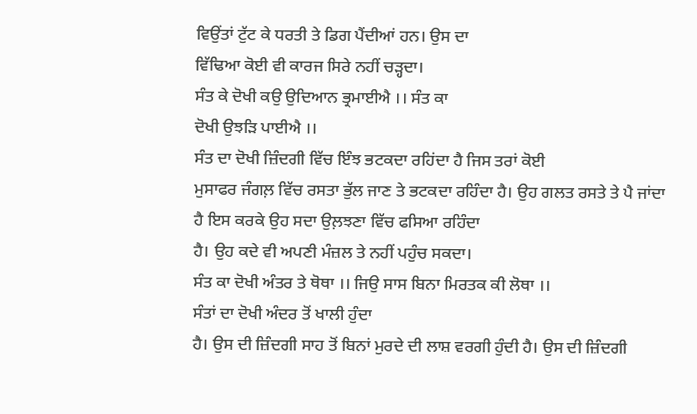ਵਿਉਂਤਾਂ ਟੁੱਟ ਕੇ ਧਰਤੀ ਤੇ ਡਿਗ ਪੈਂਦੀਆਂ ਹਨ। ਉਸ ਦਾ
ਵਿੱਢਿਆ ਕੋਈ ਵੀ ਕਾਰਜ ਸਿਰੇ ਨਹੀਂ ਚੜ੍ਹਦਾ।
ਸੰਤ ਕੇ ਦੋਖੀ ਕਉ ਉਦਿਆਨ ਭ੍ਰਮਾਈਐ ।। ਸੰਤ ਕਾ
ਦੋਖੀ ਉਝੜਿ ਪਾਈਐ ।।
ਸੰਤ ਦਾ ਦੋਖੀ ਜ਼ਿੰਦਗੀ ਵਿੱਚ ਇੰਝ ਭਟਕਦਾ ਰਹਿਂਦਾ ਹੈ ਜਿਸ ਤਰਾਂ ਕੋਈ
ਮੁਸਾਫਰ ਜੰਗਲ਼ ਵਿੱਚ ਰਸਤਾ ਭੁੱਲ ਜਾਣ ਤੇ ਭਟਕਦਾ ਰਹਿੰਦਾ ਹੈ। ਉਹ ਗਲਤ ਰਸਤੇ ਤੇ ਪੈ ਜਾਂਦਾ
ਹੈ ਇਸ ਕਰਕੇ ਉਹ ਸਦਾ ਉਲ਼ਝਣਾ ਵਿੱਚ ਫਸਿਆ ਰਹਿੰਦਾ
ਹੈ। ਉਹ ਕਦੇ ਵੀ ਅਪਣੀ ਮੰਜ਼ਲ ਤੇ ਨਹੀਂ ਪਹੁੰਚ ਸਕਦਾ।
ਸੰਤ ਕਾ ਦੋਖੀ ਅੰਤਰ ਤੇ ਥੋਥਾ ।। ਜਿਉ ਸਾਸ ਬਿਨਾ ਮਿਰਤਕ ਕੀ ਲੋਥਾ ।।
ਸੰਤਾਂ ਦਾ ਦੋਖੀ ਅੰਦਰ ਤੋਂ ਖਾਲੀ ਹੁੰਦਾ
ਹੈ। ਉਸ ਦੀ ਜ਼ਿੰਦਗੀ ਸਾਹ ਤੋਂ ਬਿਨਾਂ ਮੁਰਦੇ ਦੀ ਲਾਸ਼ ਵਰਗੀ ਹੁੰਦੀ ਹੈ। ਉਸ ਦੀ ਜ਼ਿੰਦਗੀ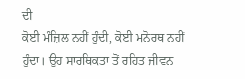ਦੀ
ਕੋਈ ਮੰਜ਼ਿਲ ਨਹੀਂ ਹੁੰਦੀ, ਕੋਈ ਮਨੋਰਥ ਨਹੀਂ
ਹੁੰਦਾ। ਉਹ ਸਾਰਥਿਕਤਾ ਤੋਂ ਰਹਿਤ ਜੀਵਨ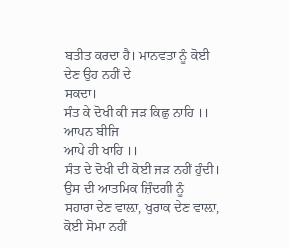ਬਤੀਤ ਕਰਦਾ ਹੈ। ਮਾਨਵਤਾ ਨੂੰ ਕੋਈ ਦੇਣ ਉਹ ਨਹੀਂ ਦੇ
ਸਕਦਾ।
ਸੰਤ ਕੇ ਦੋਖੀ ਕੀ ਜੜ ਕਿਛੁ ਨਾਹਿ ।। ਆਪਨ ਬੀਜਿ
ਆਪੇ ਹੀ ਖਾਹਿ ।।
ਸੰਤ ਦੇ ਦੋਖੀ ਦੀ ਕੋਈ ਜੜ ਨਹੀਂ ਹੁੰਦੀ। ਉਸ ਦੀ ਆਤਮਿਕ ਜ਼ਿੰਦਗੀ ਨੂੰ
ਸਹਾਰਾ ਦੇਣ ਵਾਲ਼ਾ, ਖੁਰਾਕ ਦੇਣ ਵਾਲ਼ਾ, ਕੋਈ ਸੋਮਾ ਨਹੀਂ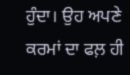ਹੁੰਦਾ। ਉਹ ਅਪਣੇ ਕਰਮਾਂ ਦਾ ਫਲ਼ ਹੀ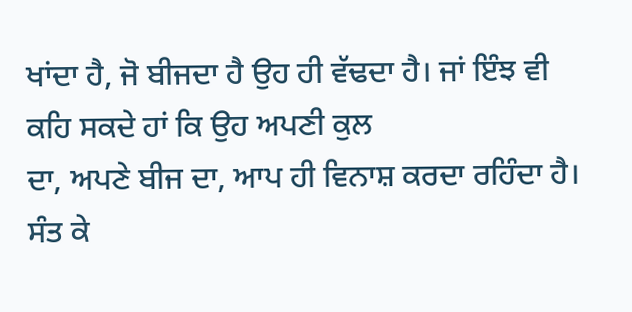ਖਾਂਦਾ ਹੈ, ਜੋ ਬੀਜਦਾ ਹੈ ਉਹ ਹੀ ਵੱਢਦਾ ਹੈ। ਜਾਂ ਇੰਝ ਵੀ ਕਹਿ ਸਕਦੇ ਹਾਂ ਕਿ ਉਹ ਅਪਣੀ ਕੁਲ
ਦਾ, ਅਪਣੇ ਬੀਜ ਦਾ, ਆਪ ਹੀ ਵਿਨਾਸ਼ ਕਰਦਾ ਰਹਿੰਦਾ ਹੈ।
ਸੰਤ ਕੇ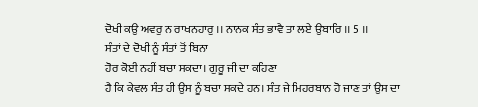ਦੋਖੀ ਕਉ ਅਵਰੁ ਨ ਰਾਖਨਹਾਰੁ ।। ਨਾਨਕ ਸੰਤ ਭਾਵੈ ਤਾ ਲਏ ਉਬਾਰਿ ।। 5 ।।
ਸੰਤਾਂ ਦੇ ਦੋਖੀ ਨੂੰ ਸੰਤਾਂ ਤੋਂ ਬਿਨਾ
ਹੋਰ ਕੋਈ ਨਹੀਂ ਬਚਾ ਸਕਦਾ। ਗੁਰੂ ਜੀ ਦਾ ਕਹਿਣਾ
ਹੈ ਕਿ ਕੇਵਲ ਸੰਤ ਹੀ ਉਸ ਨੂੰ ਬਚਾ ਸਕਦੇ ਹਨ। ਸੰਤ ਜੇ ਮਿਹਰਬਾਨ ਹੋ ਜਾਣ ਤਾਂ ਉਸ ਦਾ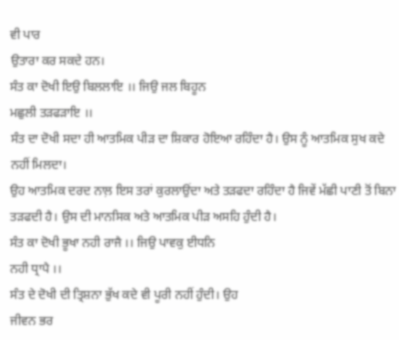ਵੀ ਪਾਰ
ਉਤਾਰਾ ਕਰ ਸਕਦੇ ਹਨ।
ਸੰਤ ਕਾ ਦੋਖੀ ਇਉ ਬਿਲਲਾਇ ।। ਜਿਉ ਜਲ ਬਿਹੂਨ
ਮਛੁਲੀ ਤੜਫੜਾਇ ।।
ਸੰਤ ਦਾ ਦੋਖੀ ਸਦਾ ਹੀ ਆਤਮਿਕ ਪੀੜ ਦਾ ਸ਼ਿਕਾਰ ਹੋਇਆ ਰਹਿੰਦਾ ਹੈ। ਉਸ ਨੂੰ ਆਤਮਿਕ ਸੁਖ ਕਦੇ ਨਹੀਂ ਮਿਲਦਾ।
ਉਹ ਆਤਮਿਕ ਦਰਦ ਨਾਲ਼ ਇਸ ਤਰਾਂ ਕੁਰਲਾਉਂਦਾ ਅਤੇ ਤੜਫਦਾ ਰਹਿੰਦਾ ਹੈ ਜਿਵੇਂ ਮੱਛੀ ਪਾਣੀ ਤੋਂ ਬਿਨਾ
ਤੜਫਦੀ ਹੈ। ਉਸ ਦੀ ਮਾਨਸਿਕ ਅਤੇ ਆਤਮਿਕ ਪੀੜ ਅਸਹਿ ਹੁੰਦੀ ਹੈ।
ਸੰਤ ਕਾ ਦੋਖੀ ਭੂਖਾ ਨਹੀ ਰਾਜੈ ।। ਜਿਉ ਪਾਵਕੁ ਈਧਨਿ
ਨਹੀ ਧ੍ਰਾਪੈ ।।
ਸੰਤ ਦੇ ਦੋਖੀ ਦੀ ਤ੍ਰਿਸ਼ਨਾ ਭੁੱਖ ਕਦੇ ਵੀ ਪੂਰੀ ਨਹੀਂ ਹੁੰਦੀ। ਉਹ
ਜੀਵਨ ਭਰ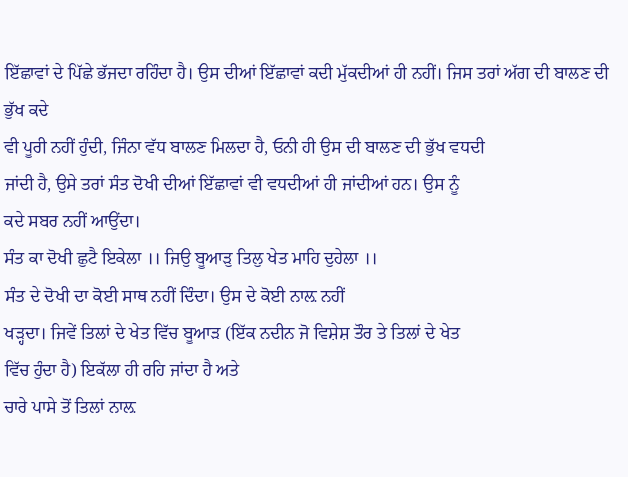ਇੱਛਾਵਾਂ ਦੇ ਪਿੱਛੇ ਭੱਜਦਾ ਰਹਿੰਦਾ ਹੈ। ਉਸ ਦੀਆਂ ਇੱਛਾਵਾਂ ਕਦੀ ਮੁੱਕਦੀਆਂ ਹੀ ਨਹੀਂ। ਜਿਸ ਤਰਾਂ ਅੱਗ ਦੀ ਬਾਲਣ ਦੀ ਭੁੱਖ ਕਦੇ
ਵੀ ਪੂਰੀ ਨਹੀਂ ਹੁੰਦੀ, ਜਿੰਨਾ ਵੱਧ ਬਾਲਣ ਮਿਲਦਾ ਹੈ, ਓਨੀ ਹੀ ਉਸ ਦੀ ਬਾਲਣ ਦੀ ਭੁੱਖ ਵਧਦੀ
ਜਾਂਦੀ ਹੈ, ਉਸੇ ਤਰਾਂ ਸੰਤ ਦੋਖੀ ਦੀਆਂ ਇੱਛਾਵਾਂ ਵੀ ਵਧਦੀਆਂ ਹੀ ਜਾਂਦੀਆਂ ਹਨ। ਉਸ ਨੂੰ
ਕਦੇ ਸਬਰ ਨਹੀਂ ਆਉਂਦਾ।
ਸੰਤ ਕਾ ਦੋਖੀ ਛੁਟੈ ਇਕੇਲਾ ।। ਜਿਉ ਬੂਆੜੁ ਤਿਲੁ ਖੇਤ ਮਾਹਿ ਦੁਹੇਲਾ ।।
ਸੰਤ ਦੇ ਦੋਖੀ ਦਾ ਕੋਈ ਸਾਥ ਨਹੀਂ ਦਿੰਦਾ। ਉਸ ਦੇ ਕੋਈ ਨਾਲ਼ ਨਹੀਂ
ਖੜ੍ਹਦਾ। ਜਿਵੇਂ ਤਿਲਾਂ ਦੇ ਖੇਤ ਵਿੱਚ ਬੂਆੜ (ਇੱਕ ਨਦੀਨ ਜੋ ਵਿਸ਼ੇਸ਼ ਤੌਰ ਤੇ ਤਿਲਾਂ ਦੇ ਖੇਤ
ਵਿੱਚ ਹੁੰਦਾ ਹੈ) ਇਕੱਲਾ ਹੀ ਰਹਿ ਜਾਂਦਾ ਹੈ ਅਤੇ
ਚਾਰੇ ਪਾਸੇ ਤੋਂ ਤਿਲਾਂ ਨਾਲ਼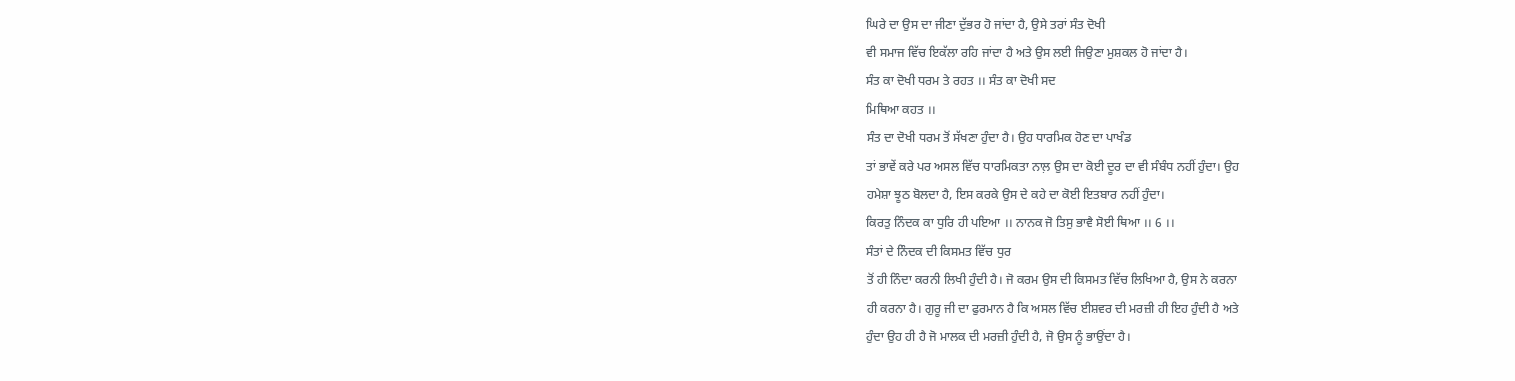ਘਿਰੇ ਦਾ ਉਸ ਦਾ ਜੀਣਾ ਦੁੱਭਰ ਹੋ ਜਾਂਦਾ ਹੈ, ਉਸੇ ਤਰਾਂ ਸੰਤ ਦੋਖੀ
ਵੀ ਸਮਾਜ ਵਿੱਚ ਇਕੱਲਾ ਰਹਿ ਜਾਂਦਾ ਹੈ ਅਤੇ ਉਸ ਲਈ ਜਿਉਣਾ ਮੁਸ਼ਕਲ ਹੋ ਜਾਂਦਾ ਹੈ।
ਸੰਤ ਕਾ ਦੋਖੀ ਧਰਮ ਤੇ ਰਹਤ ।। ਸੰਤ ਕਾ ਦੋਖੀ ਸਦ
ਮਿਥਿਆ ਕਹਤ ।।
ਸੰਤ ਦਾ ਦੋਖੀ ਧਰਮ ਤੋਂ ਸੱਖਣਾ ਹੁੰਦਾ ਹੈ। ਉਹ ਧਾਰਮਿਕ ਹੋਣ ਦਾ ਪਾਖੰਡ
ਤਾਂ ਭਾਵੇਂ ਕਰੇ ਪਰ ਅਸਲ ਵਿੱਚ ਧਾਰਮਿਕਤਾ ਨਾਲ਼ ਉਸ ਦਾ ਕੋਈ ਦੂਰ ਦਾ ਵੀ ਸੰਬੰਧ ਨਹੀਂ ਹੁੰਦਾ। ਉਹ
ਹਮੇਸ਼ਾ ਝੂਠ ਬੋਲਦਾ ਹੈ, ਇਸ ਕਰਕੇ ਉਸ ਦੇ ਕਹੇ ਦਾ ਕੋਈ ਇਤਬਾਰ ਨਹੀਂ ਹੁੰਦਾ।
ਕਿਰਤੁ ਨਿੰਦਕ ਕਾ ਧੁਰਿ ਹੀ ਪਇਆ ।। ਨਾਨਕ ਜੋ ਤਿਸੁ ਭਾਵੈ ਸੋਈ ਥਿਆ ।। 6 ।।
ਸੰਤਾਂ ਦੇ ਨਿੰਦਕ ਦੀ ਕਿਸਮਤ ਵਿੱਚ ਧੁਰ
ਤੋਂ ਹੀ ਨਿੰਦਾ ਕਰਨੀ ਲਿਖੀ ਹੁੰਦੀ ਹੈ। ਜੋ ਕਰਮ ਉਸ ਦੀ ਕਿਸਮਤ ਵਿੱਚ ਲਿਖਿਆ ਹੈ, ਉਸ ਨੇ ਕਰਨਾ
ਹੀ ਕਰਨਾ ਹੈ। ਗੁਰੂ ਜੀ ਦਾ ਫੁਰਮਾਨ ਹੈ ਕਿ ਅਸਲ ਵਿੱਚ ਈਸ਼ਵਰ ਦੀ ਮਰਜ਼ੀ ਹੀ ਇਹ ਹੁੰਦੀ ਹੈ ਅਤੇ
ਹੁੰਦਾ ਉਹ ਹੀ ਹੈ ਜੋ ਮਾਲਕ ਦੀ ਮਰਜ਼ੀ ਹੁੰਦੀ ਹੈ, ਜੋ ਉਸ ਨੂੰ ਭਾਉਂਦਾ ਹੈ।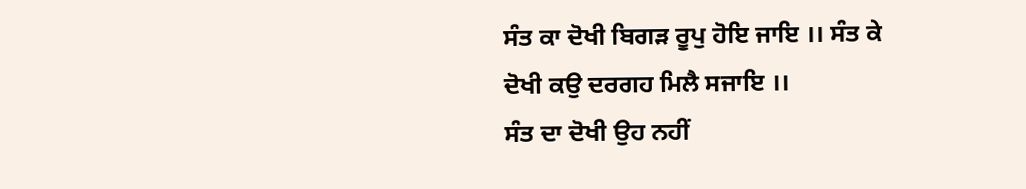ਸੰਤ ਕਾ ਦੋਖੀ ਬਿਗੜ ਰੂਪੁ ਹੋਇ ਜਾਇ ।। ਸੰਤ ਕੇ
ਦੋਖੀ ਕਉ ਦਰਗਹ ਮਿਲੈ ਸਜਾਇ ।।
ਸੰਤ ਦਾ ਦੋਖੀ ਉਹ ਨਹੀਂ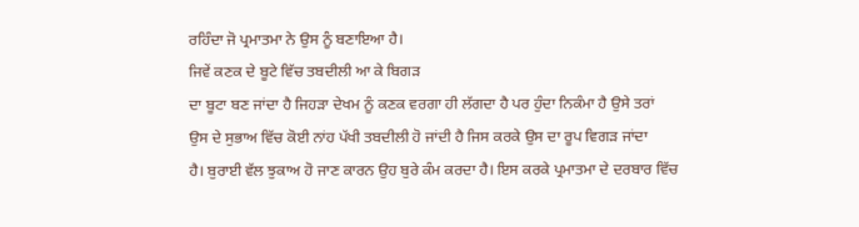ਰਹਿੰਦਾ ਜੋ ਪ੍ਰਮਾਤਮਾ ਨੇ ਉਸ ਨੂੰ ਬਣਾਇਆ ਹੈ।
ਜਿਵੇਂ ਕਣਕ ਦੇ ਬੂਟੇ ਵਿੱਚ ਤਬਦੀਲੀ ਆ ਕੇ ਬਿਗੜ
ਦਾ ਬੂਟਾ ਬਣ ਜਾਂਦਾ ਹੈ ਜਿਹੜਾ ਦੇਖਮ ਨੂੰ ਕਣਕ ਵਰਗਾ ਹੀ ਲੱਗਦਾ ਹੈ ਪਰ ਹੁੰਦਾ ਨਿਕੰਮਾ ਹੈ ਉਸੇ ਤਰਾਂ
ਉਸ ਦੇ ਸੁਭਾਅ ਵਿੱਚ ਕੋਈ ਨਾਂਹ ਪੱਖੀ ਤਬਦੀਲੀ ਹੋ ਜਾਂਦੀ ਹੈ ਜਿਸ ਕਰਕੇ ਉਸ ਦਾ ਰੂਪ ਵਿਗੜ ਜਾਂਦਾ
ਹੈ। ਬੁਰਾਈ ਵੱਲ ਝੁਕਾਅ ਹੋ ਜਾਣ ਕਾਰਨ ਉਹ ਬੁਰੇ ਕੰਮ ਕਰਦਾ ਹੈ। ਇਸ ਕਰਕੇ ਪ੍ਰਮਾਤਮਾ ਦੇ ਦਰਬਾਰ ਵਿੱਚ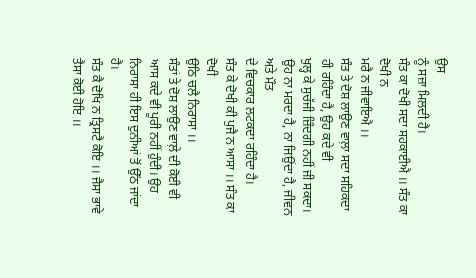ਉਸ
ਨੂੰ ਸਜ਼ਾ ਮਿਲਦੀ ਹੈ।
ਸੰਤ ਕਾ ਦੋਖੀ ਸਦਾ ਸਹਕਾਈਐ ।। ਸੰਤ ਕਾ ਦੋਖੀ ਨ
ਮਰੈ ਨ ਜੀਵਾਇਐ ।।
ਸੰਤ ਤੇ ਦੋਸ਼ ਲਾਉਣ ਵਾਲ਼ਾ ਸਦਾ ਸਹਿਕਦਾ ਹੀ ਰਹਿੰਦਾ ਹੈ, ਉਹ ਕਦੇ ਵੀ
ਖੁਲ੍ਹ ਕੇ ਸੁਚੱਜੀ ਜ਼ਿੰਦਗੀ ਨਹੀਂ ਜੀ ਸਕਦਾ। ਉਹ ਨਾ ਮਰਦਾ ਹੈ, ਨਾ ਜਿਉਂਦਾ ਹੈ, ਜੀਵਨ ਅਤੇ ਮੌਤ
ਦੇ ਵਿਚਕਾਰ ਲਟਕਦਾ ਰਹਿੰਦਾ ਹੈ।
ਸੰਤ ਕੇ ਦੋਖੀ ਕੀ ਪੁਜੈ ਨ ਆਸਾ ।। ਸੰਤ ਕਾ ਦੋਖੀ
ਉਠਿ ਚਲੈ ਨਿਰਾਸਾ ।।
ਸੰਤਾਂ ਤੇ ਦੋਸ਼ ਲਾਉਣ ਵਾਲ਼ੇ ਦੀ ਕੋਈ ਵੀ
ਆਸ ਕਦੇ ਵੀ ਪੂਰੀ ਨਹੀਂ ਹੁੰਦੀ। ਉਹ ਨਿਰਾਸਾ ਹੀ ਇਸ ਦੁਨੀਆਂ ਤੋਂ ਉੱਠ ਜਾਂਦਾ ਹੈ।
ਸੰਤ ਕੈ ਦੋਖਿ ਨ ਤ੍ਰਿਸਟੈ ਕੋਇ ।। ਜੈਸਾ ਭਾਵੇ
ਤੈਸਾ ਕੋਈ ਹੋਇ ।।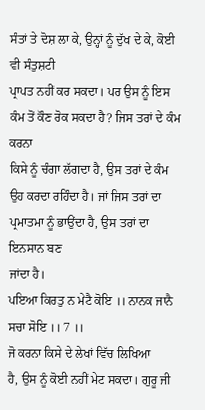ਸੰਤਾਂ ਤੇ ਦੋਸ਼ ਲਾ ਕੇ, ਉਨ੍ਹਾਂ ਨੂੰ ਦੁੱਖ ਦੇ ਕੇ, ਕੋਈ ਵੀ ਸੰਤੁਸ਼ਟੀ
ਪ੍ਰਾਪਤ ਨਹੀਂ ਕਰ ਸਕਦਾ। ਪਰ ਉਸ ਨੂੰ ਇਸ ਕੰਮ ਤੋਂ ਕੌਣ ਰੋਕ ਸਕਦਾ ਹੈ? ਜਿਸ ਤਰਾਂ ਦੇ ਕੰਮ ਕਰਨਾ
ਕਿਸੇ ਨੂੰ ਚੰਗਾ ਲੱਗਦਾ ਹੈ, ਉਸ ਤਰਾਂ ਦੇ ਕੰਮ
ਉਹ ਕਰਦਾ ਰਹਿੰਦਾ ਹੈ। ਜਾਂ ਜਿਸ ਤਰਾਂ ਦਾ ਪ੍ਰਮਾਤਮਾ ਨੂੰ ਭਾਉਂਦਾ ਹੈ, ਉਸ ਤਰਾਂ ਦਾ ਇਨਸਾਨ ਬਣ
ਜਾਂਦਾ ਹੈ।
ਪਇਆ ਕਿਰਤੁ ਨ ਮੇਟੈ ਕੋਇ ।। ਨਾਨਕ ਜਾਨੈ ਸਚਾ ਸੋਇ ।। 7 ।।
ਜੋ ਕਰਨਾ ਕਿਸੇ ਦੇ ਲੇਖਾਂ ਵਿੱਚ ਲਿਖਿਆ
ਹੈ, ਉਸ ਨੂੰ ਕੋਈ ਨਹੀਂ ਮੇਟ ਸਕਦਾ। ਗੁਰੂ ਜੀ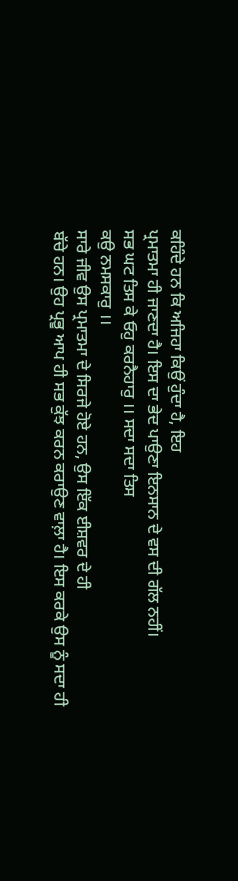ਕਹਿੰਦੇ ਹਨ ਕਿ ਅਜਿਹਾ ਕਿਉਂ ਹੁੰਦਾ ਹੈ, ਇਹ
ਪ੍ਰਮਾਤਮਾ ਹੀ ਜਾਣਦਾ ਹੈ। ਇਸ ਦਾ ਭੇਦ ਪਾਉਣਾ ਇਨਸਾਨ ਦੇ ਵਸ ਦੀ ਗੱਲ ਨਹੀਂ।
ਸਭ ਘਟ ਤਿਸ ਕੇ ਓਹੁ ਕਰਨੈਹਾਰੁ ।। ਸਦਾ ਸਦਾ ਤਿਸ
ਕਉ ਨਮਸਕਾਰੁ ।।
ਸਾਰੇ ਜੀਵ ਉਸ ਪ੍ਰਮਾਤਮਾ ਦੇ ਸਿਰਜੇ ਹੋਏ ਹਨ, ਉਸ ਇੱਕ ਈਸ਼ਵਰ ਦੇ ਹੀ
ਬੱਚੇ ਹਨ। ਉਹ ਪ੍ਰਭੂ ਆਪ ਹੀ ਸਭ ਕੁੱਝ ਕਰਨ ਕਰਾਉਣ ਵਾਲ਼ਾ ਹੈ। ਇਸ ਕਰਕੇ ਉਸ ਨੂੰ ਸਦਾ ਹੀ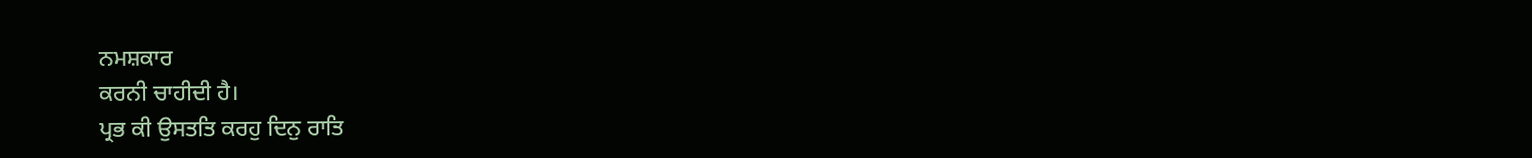ਨਮਸ਼ਕਾਰ
ਕਰਨੀ ਚਾਹੀਦੀ ਹੈ।
ਪ੍ਰਭ ਕੀ ਉਸਤਤਿ ਕਰਹੁ ਦਿਨੁ ਰਾਤਿ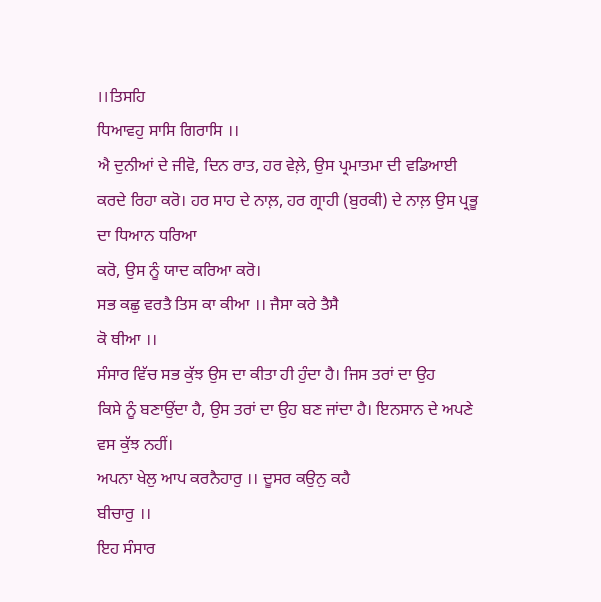।।ਤਿਸਹਿ
ਧਿਆਵਹੁ ਸਾਸਿ ਗਿਰਾਸਿ ।।
ਐ ਦੁਨੀਆਂ ਦੇ ਜੀਵੋ, ਦਿਨ ਰਾਤ, ਹਰ ਵੇਲ਼ੇ, ਉਸ ਪ੍ਰਮਾਤਮਾ ਦੀ ਵਡਿਆਈ
ਕਰਦੇ ਰਿਹਾ ਕਰੋ। ਹਰ ਸਾਹ ਦੇ ਨਾਲ਼, ਹਰ ਗ੍ਰਾਹੀ (ਬੁਰਕੀ) ਦੇ ਨਾਲ਼ ਉਸ ਪ੍ਰਭੂ ਦਾ ਧਿਆਨ ਧਰਿਆ
ਕਰੋ, ਉਸ ਨੂੰ ਯਾਦ ਕਰਿਆ ਕਰੋ।
ਸਭ ਕਛੁ ਵਰਤੈ ਤਿਸ ਕਾ ਕੀਆ ।। ਜੈਸਾ ਕਰੇ ਤੈਸੈ
ਕੋ ਥੀਆ ।।
ਸੰਸਾਰ ਵਿੱਚ ਸਭ ਕੁੱਝ ਉਸ ਦਾ ਕੀਤਾ ਹੀ ਹੁੰਦਾ ਹੈ। ਜਿਸ ਤਰਾਂ ਦਾ ਉਹ
ਕਿਸੇ ਨੂੰ ਬਣਾਉਂਦਾ ਹੈ, ਉਸ ਤਰਾਂ ਦਾ ਉਹ ਬਣ ਜਾਂਦਾ ਹੈ। ਇਨਸਾਨ ਦੇ ਅਪਣੇ ਵਸ ਕੁੱਝ ਨਹੀਂ।
ਅਪਨਾ ਖੇਲੁ ਆਪ ਕਰਨੈਹਾਰੁ ।। ਦੂਸਰ ਕਉਨੁ ਕਹੈ
ਬੀਚਾਰੁ ।।
ਇਹ ਸੰਸਾਰ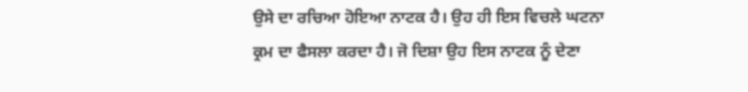ਉਸੇ ਦਾ ਰਚਿਆ ਹੋਇਆ ਨਾਟਕ ਹੈ। ਉਹ ਹੀ ਇਸ ਵਿਚਲੇ ਘਟਨਾ
ਕ੍ਰਮ ਦਾ ਫੈਸਲਾ ਕਰਦਾ ਹੈ। ਜੋ ਦਿਸ਼ਾ ਉਹ ਇਸ ਨਾਟਕ ਨੂੰ ਦੇਣਾ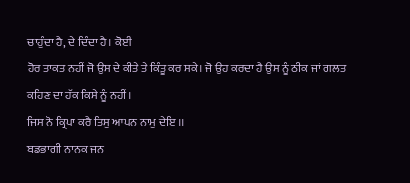ਚਾਹੁੰਦਾ ਹੈ, ਦੇ ਦਿੰਦਾ ਹੈ। ਕੋਈ
ਹੋਰ ਤਾਕਤ ਨਹੀਂ ਜੋ ਉਸ ਦੇ ਕੀਤੇ ਤੇ ਕਿੰਤੂ ਕਰ ਸਕੇ। ਜੋ ਉਹ ਕਰਦਾ ਹੈ ਉਸ ਨੂੰ ਠੀਕ ਜਾਂ ਗਲਤ
ਕਹਿਣ ਦਾ ਹੱਕ ਕਿਸੇ ਨੂੰ ਨਹੀਂ।
ਜਿਸ ਨੋ ਕ੍ਰਿਪਾ ਕਰੈ ਤਿਸੁ ਆਪਨ ਨਾਮੁ ਦੇਇ ।।
ਬਡਭਾਗੀ ਨਾਨਕ ਜਨ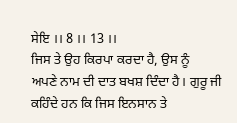ਸੇਇ ।। 8 ।। 13 ।।
ਜਿਸ ਤੇ ਉਹ ਕਿਰਪਾ ਕਰਦਾ ਹੈ, ਉਸ ਨੂੰ
ਅਪਣੇ ਨਾਮ ਦੀ ਦਾਤ ਬਖਸ਼ ਦਿੰਦਾ ਹੈ। ਗੁਰੂ ਜੀ ਕਹਿੰਦੇ ਹਨ ਕਿ ਜਿਸ ਇਨਸਾਨ ਤੇ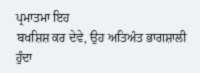ਪ੍ਰਮਾਤਮਾ ਇਹ
ਬਖਸ਼ਿਸ਼ ਕਰ ਦੇਵੇ, ਉਹ ਅਤਿਅੰਤ ਭਾਗਸ਼ਾਲੀ ਹੁੰਦਾ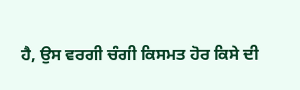ਹੈ, ਉਸ ਵਰਗੀ ਚੰਗੀ ਕਿਸਮਤ ਹੋਰ ਕਿਸੇ ਦੀ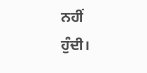ਨਹੀਂ
ਹੁੰਦੀ।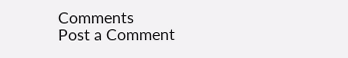Comments
Post a Comment